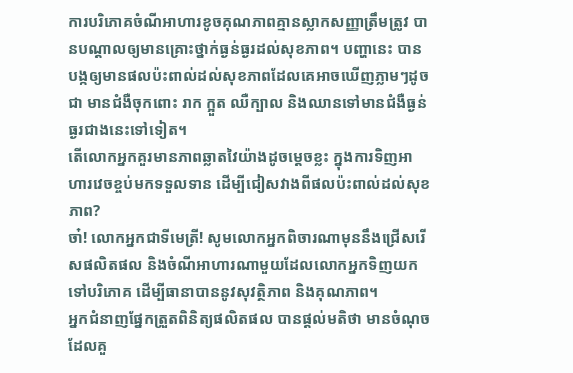ការបរិភោគចំណីអាហារខូចគុណភាពគ្មានស្លាកសញ្ញាត្រឹមត្រូវ បានបណ្ដាលឲ្យមានគ្រោះថ្នាក់ធ្ងន់ធ្ងរដល់សុខភាព។ បញ្ហានេះ បានបង្កឲ្យមានផលប៉ះពាល់ដល់សុខភាពដែលគេអាចឃើញភ្លាមៗដូចជា មានជំងឺចុកពោះ រាក ក្អួត ឈឺក្បាល និងឈានទៅមានជំងឺធ្ងន់ធ្ងរជាងនេះទៅទៀត។
តើលោកអ្នកគួរមានភាពឆ្លាតវៃយ៉ាងដូចម្តេចខ្លះ ក្នុងការទិញអាហារវេចខ្ចប់មកទទួលទាន ដើម្បីជៀសវាងពីផលប៉ះពាល់ដល់សុខភាព?
ចា៎! លោកអ្នកជាទីមេត្រី! សូមលោកអ្នកពិចារណាមុននឹងជ្រើសរើសផលិតផល និងចំណីអាហារណាមួយដែលលោកអ្នកទិញយកទៅបរិភោគ ដើម្បីធានាបាននូវសុវត្ថិភាព និងគុណភាព។
អ្នកជំនាញផ្នែកត្រួតពិនិត្យផលិតផល បានផ្ដល់មតិថា មានចំណុចដែលគួ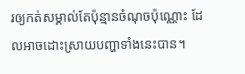រឲ្យកត់សម្គាល់តែប៉ុន្មានចំណុចប៉ុណ្ណោះ ដែលអាចដោះស្រាយបញ្ហាទាំងនេះបាន។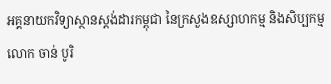អគ្គនាយកវិទ្យាស្ថានស្តង់ដារកម្ពុជា នៃក្រសួងឧស្សាហកម្ម និងសិប្បកម្ម លោក ចាន់ បូរិ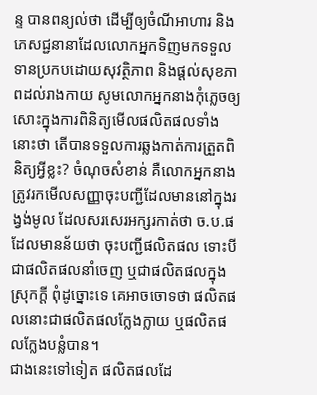ន្ទ បានពន្យល់ថា ដើម្បីឲ្យចំណីអាហារ និងភេសជ្ជនានាដែលលោកអ្នកទិញមកទទួលទានប្រកបដោយសុវត្ថិភាព និងផ្ដល់សុខភាពដល់រាងកាយ សូមលោកអ្នកនាងកុំភ្លេចឲ្យសោះក្នុងការពិនិត្យមើលផលិតផលទាំងនោះថា តើបានទទួលការឆ្លងកាត់ការត្រួតពិនិត្យអ្វីខ្លះ? ចំណុចសំខាន់ គឺលោកអ្នកនាងត្រូវរកមើលសញ្ញាចុះបញ្ជីដែលមាននៅក្នុងរង្វង់មូល ដែលសរសេរអក្សរកាត់ថា ច.ប.ផ ដែលមានន័យថា ចុះបញ្ជីផលិតផល ទោះបីជាផលិតផលនាំចេញ ឬជាផលិតផលក្នុងស្រុកក្ដី ពុំដូច្នោះទេ គេអាចចោទថា ផលិតផលនោះជាផលិតផលក្លែងក្លាយ ឬផលិតផលក្លែងបន្លំបាន។
ជាងនេះទៅទៀត ផលិតផលដែ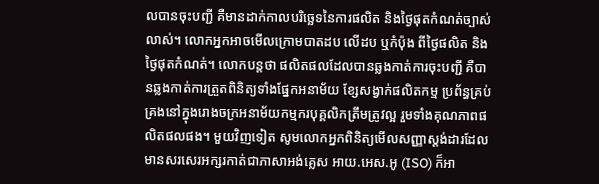លបានចុះបញ្ជី គឺមានដាក់កាលបរិច្ឆេទនៃការផលិត និងថ្ងៃផុតកំណត់ច្បាស់លាស់។ លោកអ្នកអាចមើលក្រោមបាតដប លើដប ឬកំប៉ុង ពីថ្ងៃផលិត និងថ្ងៃផុតកំណត់។ លោកបន្តថា ផលិតផលដែលបានឆ្លងកាត់ការចុះបញ្ជី គឺបានឆ្លងកាត់ការត្រួតពិនិត្យទាំងផ្នែកអនាម័យ ខ្សែសង្វាក់ផលិតកម្ម ប្រព័ន្ធគ្រប់គ្រងនៅក្នុងរោងចក្រអនាម័យកម្មករបុគ្គលិកត្រឹមត្រូវល្អ រួមទាំងគុណភាពផលិតផលផង។ មួយវិញទៀត សូមលោកអ្នកពិនិត្យមើលសញ្ញាស្តង់ដារដែលមានសរសេរអក្សរកាត់ជាភាសាអង់គ្លេស អាយ.អេស.អូ (ISO) ក៏អា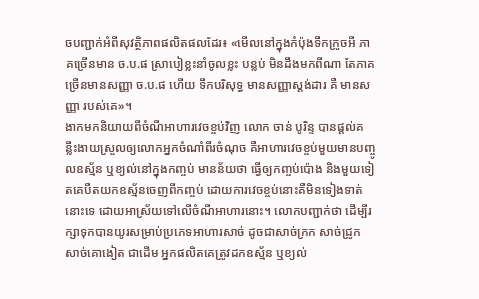ចបញ្ជាក់អំពីសុវត្ថិភាពផលិតផលដែរ៖ «មើលនៅក្នុងកំប៉ុងទឹកក្រូចអី ភាគច្រើនមាន ច.ប.ផ ស្រាបៀខ្លះនាំចូលខ្លះ បន្លប់ មិនដឹងមកពីណា តែភាគច្រើនមានសញ្ញា ច.ប.ផ ហើយ ទឹកបរិសុទ្ធ មានសញ្ញាស្តង់ដារ គឺ មានសញ្ញា របស់គេ»។
ងាកមកនិយាយពីចំណីអាហារវេចខ្ចប់វិញ លោក ចាន់ បូរិន្ទ បានផ្ដល់គន្លឹះងាយស្រួលឲ្យលោកអ្នកចំណាំពីរចំណុច គឺអាហារវេចខ្ចប់មួយមានបញ្ចូលឧស្ម័ន ឬខ្យល់នៅក្នុងកញ្ចប់ មានន័យថា ធ្វើឲ្យកញ្ចប់ប៉ោង និងមួយទៀតគេបឺតយកឧស្ម័នចេញពីកញ្ចប់ ដោយការវេចខ្ចប់នោះគឺមិនទៀងទាត់នោះទេ ដោយអាស្រ័យទៅលើចំណីអាហារនោះ។ លោកបញ្ជាក់ថា ដើម្បីរក្សាទុកបានយូរសម្រាប់ប្រភេទអាហារសាច់ ដូចជាសាច់ក្រក សាច់ជ្រូក សាច់គោងៀត ជាដើម អ្នកផលិតគេត្រូវដកឧស្ម័ន ឬខ្យល់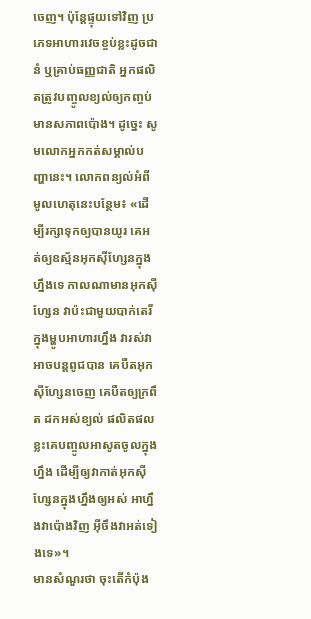ចេញ។ ប៉ុន្តែផ្ទុយទៅវិញ ប្រភេទអាហារវេចខ្ចប់ខ្លះដូចជា នំ ឬគ្រាប់ធញ្ញជាតិ អ្នកផលិតត្រូវបញ្ចូលខ្យល់ឲ្យកញ្ចប់មានសភាពប៉ោង។ ដូច្នេះ សូមលោកអ្នកកត់សម្គាល់បញ្ហានេះ។ លោកពន្យល់អំពីមូលហេតុនេះបន្ថែម៖ «ដើម្បីរក្សាទុកឲ្យបានយូរ គេអត់ឲ្យឧស្ម័នអុកស៊ីហ្សែនក្នុងហ្នឹងទេ កាលណាមានអុកស៊ីហ្សែន វាប៉ះជាមួយបាក់តេរីក្នុងម្ហូបអាហារហ្នឹង វារស់វាអាចបន្តពូជបាន គេបឺតអុកស៊ីហ្សែនចេញ គេបឺតឲ្យក្រពឹត ដកអស់ខ្យល់ ផលិតផលខ្លះគេបញ្ចូលអាសូតចូលក្នុងហ្នឹង ដើម្បីឲ្យវាកាត់អុកស៊ីហ្សែនក្នុងហ្នឹងឲ្យអស់ អាហ្នឹងវាប៉ោងវិញ អ៊ីចឹងវាអត់ទៀងទេ»។
មានសំណួរថា ចុះតើកំប៉ុង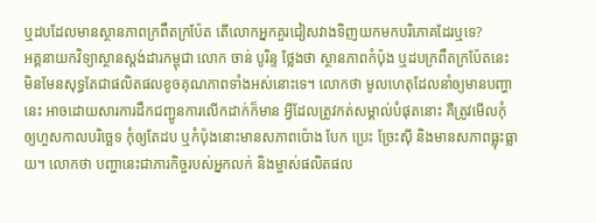ឬដបដែលមានស្ថានភាពក្រពឹតក្រប៉ែត តើលោកអ្នកគួរជៀសវាងទិញយកមកបរិភោគដែរឬទេ?
អគ្គនាយកវិទ្យាស្ថានស្តង់ដារកម្ពុជា លោក ចាន់ បូរិន្ទ ថ្លែងថា ស្ថានភាពកំប៉ុង ឬដបក្រពឹតក្រប៉ែតនេះ មិនមែនសុទ្ធតែជាផលិតផលខូចគុណភាពទាំងអស់នោះទេ។ លោកថា មូលហេតុដែលនាំឲ្យមានបញ្ហានេះ អាចដោយសារការដឹកជញ្ជូនការលើកដាក់ក៏មាន អ្វីដែលត្រូវកត់សម្គាល់បំផុតនោះ គឺត្រូវមើលកុំឲ្យហួសកាលបរិច្ឆេទ កុំឲ្យតែដប ឬកំប៉ុងនោះមានសភាពប៉ោង បែក ប្រេះ ច្រែះស៊ី និងមានសភាពធ្លុះធ្លាយ។ លោកថា បញ្ហានេះជាភារកិច្ចរបស់អ្នកលក់ និងម្ចាស់ផលិតផល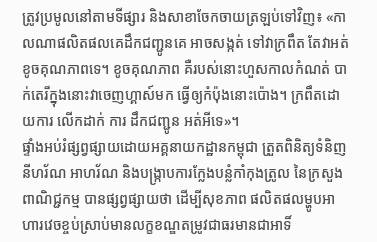ត្រូវប្រមូលនៅតាមទីផ្សារ និងសាខាចែកចាយត្រឡប់ទៅវិញ៖ «កាលណាផលិតផលគេដឹកជញ្ជូនគេ អាចសង្កត់ ទៅវាក្រពឹត តែវាអត់ខូចគុណភាពទេ។ ខូចគុណភាព គឺរបស់នោះហួសកាលកំណត់ បាក់តេរីក្នុងនោះវាចេញហ្គាស៍មក ធ្វើឲ្យកំប៉ុងនោះប៉ោង។ ក្រពឹតដោយការ លើកដាក់ ការ ដឹកជញ្ជូន អត់អីទេ»។
ផ្ទាំងអប់រំផ្សព្វផ្សាយដោយអគ្គនាយកដ្ឋានកម្ពុជា ត្រួតពិនិត្យទំនិញ នីហរ័ណ អាហរ័ណ និងបង្ក្រាបការក្លែងបន្លំកាំកុងត្រូល នៃក្រសួងពាណិជ្ជកម្ម បានផ្សព្វផ្សាយថា ដើម្បីសុខភាព ផលិតផលម្ហូបអាហារវេចខ្ចប់ស្រាប់មានលក្ខខណ្ឌតម្រូវជាធរមានជាអាទិ៍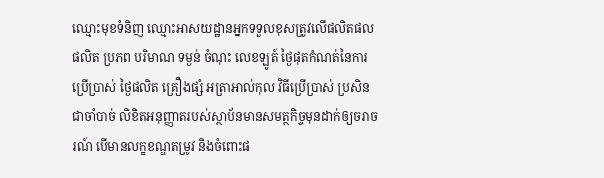ឈ្មោះមុខទំនិញ ឈ្មោះអាសយដ្ឋានអ្នកទទួលខុសត្រូវលើផលិតផលផលិត ប្រភព បរិមាណ ទម្ងន់ ចំណុះ លេខឡូត៍ ថ្ងៃផុតកំណត់នៃការប្រើប្រាស់ ថ្ងៃផលិត គ្រឿងផ្សំ អត្រាអាល់កុល វិធីប្រើប្រាស់ ប្រសិនជាចាំបាច់ លិខិតអនុញ្ញាតរបស់ស្ថាប័នមានសមត្ថកិច្ចមុនដាក់ឲ្យចរាចរណ៍ បើមានលក្ខខណ្ឌតម្រូវ និងចំពោះផ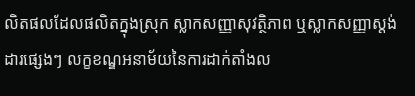លិតផលដែលផលិតក្នុងស្រុក ស្លាកសញ្ញាសុវត្ថិភាព ឬស្លាកសញ្ញាស្តង់ដារផ្សេងៗ លក្ខខណ្ឌអនាម័យនៃការដាក់តាំងល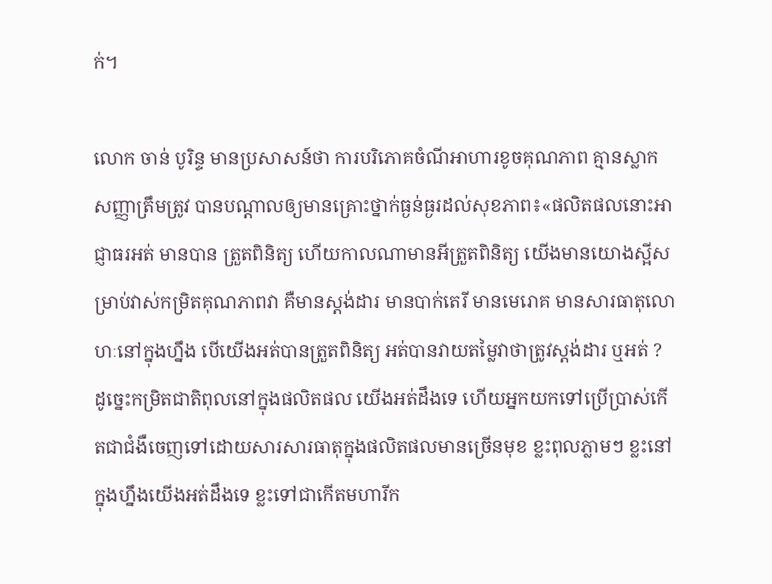ក់។

លោក ចាន់ បូរិន្ទ មានប្រសាសន៍ថា ការបរិភោគចំណីអាហារខូចគុណភាព គ្មានស្លាកសញ្ញាត្រឹមត្រូវ បានបណ្ដាលឲ្យមានគ្រោះថ្នាក់ធ្ងន់ធ្ងរដល់សុខភាព៖«ផលិតផលនោះអាជ្ញាធរអត់ មានបាន ត្រួតពិនិត្យ ហើយកាលណាមានអីត្រួតពិនិត្យ យើងមានយោងស្អីសម្រាប់វាស់កម្រិតគុណភាពវា គឺមានស្តង់ដារ មានបាក់តេរី មានមេរោគ មានសារធាតុលោហៈនៅក្នុងហ្នឹង បើយើងអត់បានត្រួតពិនិត្យ អត់បានវាយតម្លៃវាថាត្រូវស្តង់ដារ ឬអត់ ? ដូច្នេះកម្រិតជាតិពុលនៅក្នុងផលិតផល យើងអត់ដឹងទេ ហើយអ្នកយកទៅប្រើប្រាស់កើតជាជំងឺចេញទៅដោយសារសារធាតុក្នុងផលិតផលមានច្រើនមុខ ខ្លះពុលភ្លាមៗ ខ្លះនៅក្នុងហ្នឹងយើងអត់ដឹងទេ ខ្លះទៅជាកើតមហារីក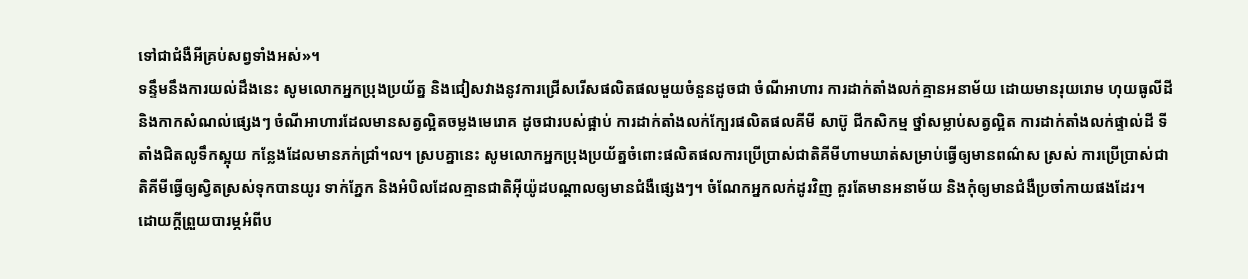ទៅជាជំងឺអីគ្រប់សព្វទាំងអស់»។
ទន្ទឹមនឹងការយល់ដឹងនេះ សូមលោកអ្នកប្រុងប្រយ័ត្ន និងជៀសវាងនូវការជ្រើសរើសផលិតផលមួយចំនួនដូចជា ចំណីអាហារ ការដាក់តាំងលក់គ្មានអនាម័យ ដោយមានរុយរោម ហុយធូលីដី និងកាកសំណល់ផ្សេងៗ ចំណីអាហារដែលមានសត្វល្អិតចម្លងមេរោគ ដូចជារបស់ផ្អាប់ ការដាក់តាំងលក់ក្បែរផលិតផលគីមី សាប៊ូ ជីកសិកម្ម ថ្នាំសម្លាប់សត្វល្អិត ការដាក់តាំងលក់ផ្ទាល់ដី ទីតាំងជិតលូទឹកស្អុយ កន្លែងដែលមានភក់ជ្រាំ។ល។ ស្របគ្នានេះ សូមលោកអ្នកប្រុងប្រយ័ត្នចំពោះផលិតផលការប្រើប្រាស់ជាតិគីមីហាមឃាត់សម្រាប់ធ្វើឲ្យមានពណ៌ស ស្រស់ ការប្រើប្រាស់ជាតិគីមីធ្វើឲ្យស្វិតស្រស់ទុកបានយូរ ទាក់ភ្នែក និងអំបិលដែលគ្មានជាតិអ៊ីយ៉ូដបណ្ដាលឲ្យមានជំងឺផ្សេងៗ។ ចំណែកអ្នកលក់ដូរវិញ គួរតែមានអនាម័យ និងកុំឲ្យមានជំងឺប្រចាំកាយផងដែរ។
ដោយក្ដីព្រួយបារម្ភអំពីប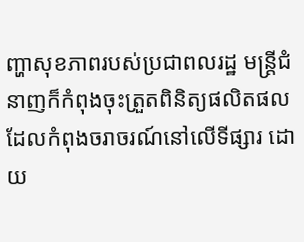ញ្ហាសុខភាពរបស់ប្រជាពលរដ្ឋ មន្ត្រីជំនាញក៏កំពុងចុះត្រួតពិនិត្យផលិតផលដែលកំពុងចរាចរណ៍នៅលើទីផ្សារ ដោយ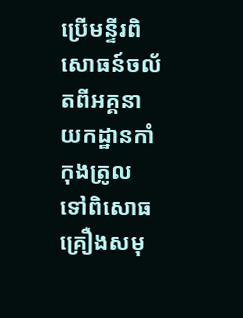ប្រើមន្ទីរពិសោធន៍ចល័តពីអគ្គនាយកដ្ឋានកាំកុងត្រូល ទៅពិសោធគ្រឿងសមុ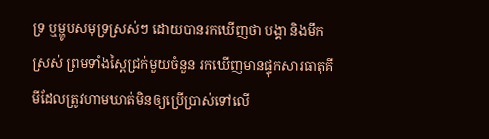ទ្រ ឬម្ហូបសមុទ្រស្រស់ៗ ដោយបានរកឃើញថា បង្គា និងមឹកស្រស់ ព្រមទាំងស្ពៃជ្រក់មួយចំនួន រកឃើញមានផ្ទុកសារធាតុគីមីដែលត្រូវហាមឃាត់មិនឲ្យប្រើប្រាស់ទៅលើ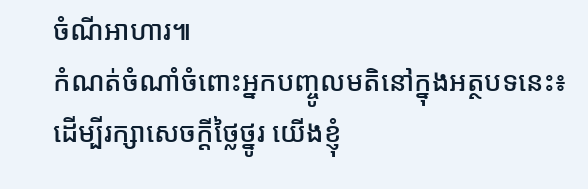ចំណីអាហារ៕
កំណត់ចំណាំចំពោះអ្នកបញ្ចូលមតិនៅក្នុងអត្ថបទនេះ៖
ដើម្បីរក្សាសេចក្ដីថ្លៃថ្នូរ យើងខ្ញុំ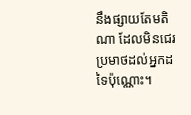នឹងផ្សាយតែមតិណា ដែលមិនជេរប្រមាថដល់អ្នកដទៃប៉ុណ្ណោះ។